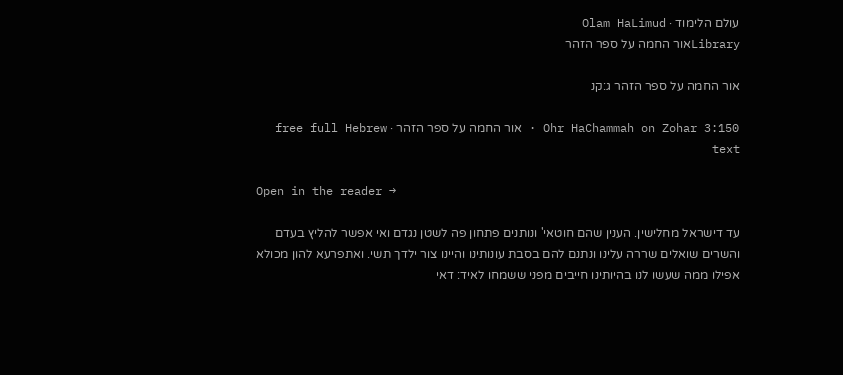עולם הלימוד · Olam HaLimud
Libraryאור החמה על ספר הזהר

אור החמה על ספר הזהר ג:קנ

Ohr HaChammah on Zohar 3:150 · אור החמה על ספר הזהר · free full Hebrew text

Open in the reader →

עד דישראל מחלישין. הענין שהם חוטאי' ונותנים פתחון פה לשטן נגדם ואי אפשר להליץ בעדם והשרים שואלים שררה עלינו ונתנם להם בסבת עונותינו והיינו צור ילדך תשי. ואתפרעא להון מכולא אפילו ממה שעשו לנו בהיותינו חייבים מפני ששמחו לאיד: דאי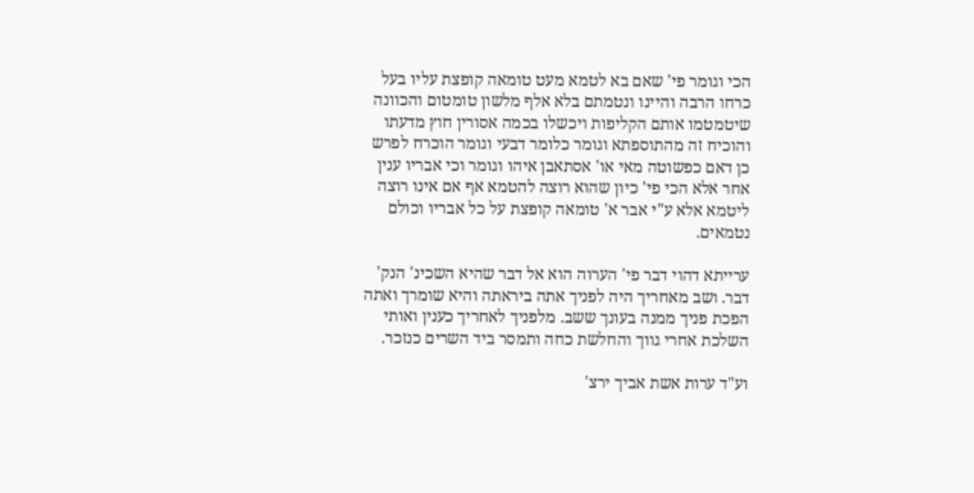הכי וגומר פי' שאם בא לטמא מעט טומאה קופצת עליו בעל כרחו הרבה והיינו ונטמתם בלא אלף מלשון טומטום והכוונה שיטמטמו אותם הקליפות ויכשלו בכמה אסורין חוץ מדעתו והוכיח זה מהתוספתא וגומר כלומר דבעי וגומר הוכרח לפרש כן דאם כפשוטה מאי או' אסתאבן איהו וגומר וכי אבריו ענין אחר אלא הכי פי' כיון שהוא רוצה להטמא אף אם אינו רוצה ליטמא אלא ע"י אבר א' טומאה קופצת על כל אבריו וכולם נטמאים.

ערייתא דהוי דבר פי' הערוה הוא אל דבר שהיא השכינ' הנק' דבר. ושב מאחריך היה לפניך אתה ביראתה והיא שומרך ואתה הפכת פניך ממנה בעונך ששב. מלפניך לאחריך כענין ואותי השלכת אחרי גווך והחלשת כחה ותמסר ביד השרים כנזכר.

וע"ד ערות אשת אביך ירצ'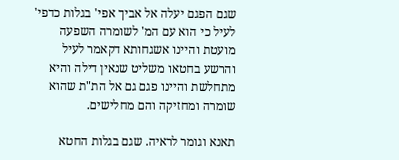שגם הפגם יעלה אל אביך אפי' בגלות כדפי' לעיל כי הוא עם המ' לשומרה השפעה מועטת והיינו אשגחותא דקאמר לעיל והרשע בחטאו משליט שנאין דילה והיא מתחלשת והיינו פגם גם אל הת"ת שהוא שומרה ומחזיקה והם מחלישים.

תאנא וגומר לראיה. שגם בגלות החטא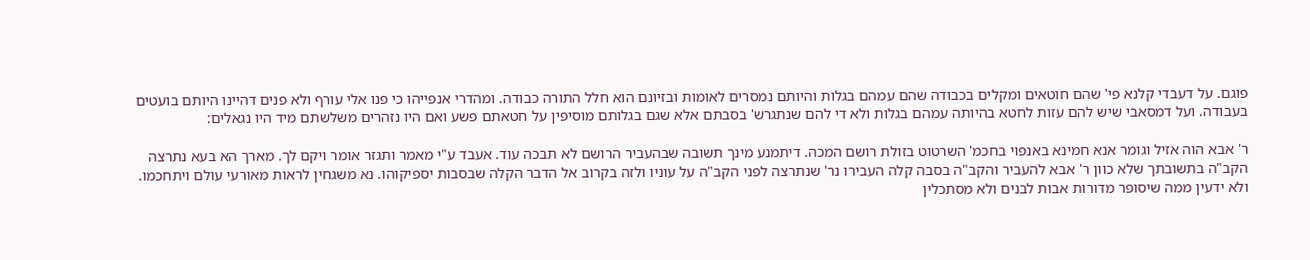פוגם. על דעבדי קלנא פי' שהם חוטאים ומקלים בכבודה שהם עמהם בגלות והיותם נמסרים לאומות ובזיונם הוא חלל התורה כבודה. ומהדרי אנפייהו כי פנו אלי עורף ולא פנים דהיינו היותם בועטים בעבודה. ועל דמסאבי שיש להם עזות לחטא בהיותה עמהם בגלות ולא די להם שנתגרש' בסבתם אלא שגם בגלותם מוסיפין על חטאתם פשע ואם היו נזהרים משלשתם מיד היו נגאלים:

ר' אבא הוה אזיל וגומר אנא חמינא באנפוי בחכמ' השרטוט בזולת רושם המכה. דיתמנע מינך תשובה שבהעביר הרושם לא תבכה עוד. אעבד ע"י מאמר ותגזר אומר ויקם לך. מארך הא בעא נתרצה הקב"ה בתשובתך שלא כוון ר' אבא להעביר והקב"ה בסבה קלה העבירו נר' שנתרצה לפני הקב"ה על עוניו ולזה בקרוב אל הדבר הקלה שבסבות יספיקוהו. נא משגחין לראות מאורעי עולם ויתחכמו. ולא ידעין ממה שיסופר מדורות אבות לבנים ולא מסתכלין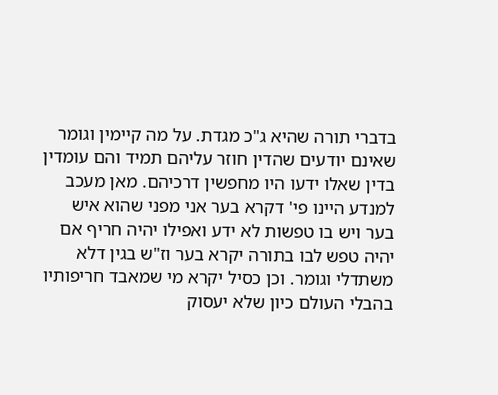בדברי תורה שהיא ג"כ מגדת. על מה קיימין וגומר שאינם יודעים שהדין חוזר עליהם תמיד והם עומדין בדין שאלו ידעו היו מחפשין דרכיהם. מאן מעכב למנדע היינו פי' דקרא בער אני מפני שהוא איש בער ויש בו טפשות לא ידע ואפילו יהיה חריף אם יהיה טפש לבו בתורה יקרא בער וז"ש בגין דלא משתדלי וגומר. וכן כסיל יקרא מי שמאבד חריפותיו בהבלי העולם כיון שלא יעסוק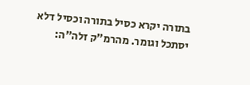בתורה יקרא כסיל בתורה וכסיל דלא יסתכל וגומר. מהרמ"ק זלה"ה: